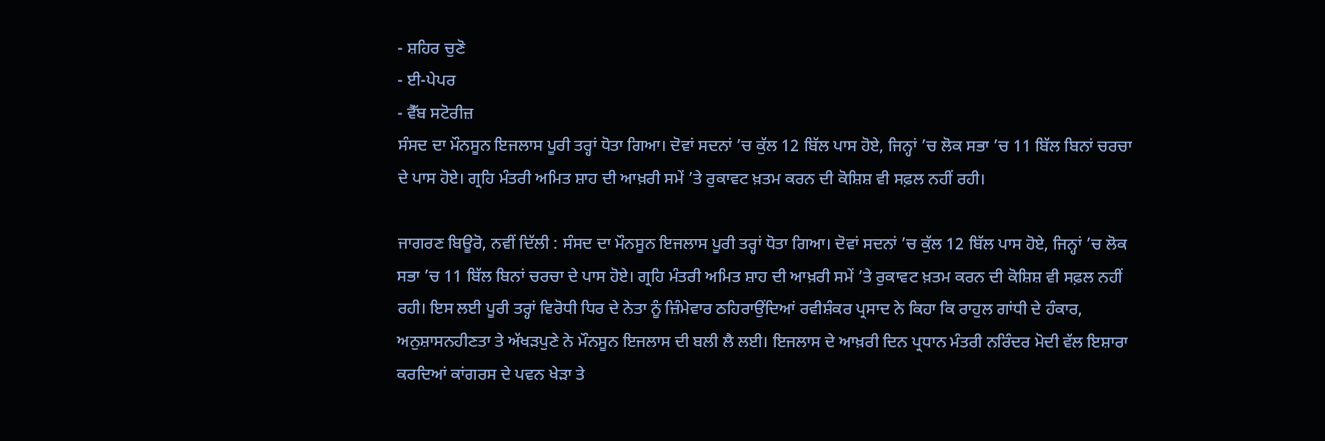- ਸ਼ਹਿਰ ਚੁਣੋ
- ਈ-ਪੇਪਰ
- ਵੈੱਬ ਸਟੋਰੀਜ਼
ਸੰਸਦ ਦਾ ਮੌਨਸੂਨ ਇਜਲਾਸ ਪੂਰੀ ਤਰ੍ਹਾਂ ਧੋਤਾ ਗਿਆ। ਦੋਵਾਂ ਸਦਨਾਂ ’ਚ ਕੁੱਲ 12 ਬਿੱਲ ਪਾਸ ਹੋਏ, ਜਿਨ੍ਹਾਂ ’ਚ ਲੋਕ ਸਭਾ ’ਚ 11 ਬਿੱਲ ਬਿਨਾਂ ਚਰਚਾ ਦੇ ਪਾਸ ਹੋਏ। ਗ੍ਰਹਿ ਮੰਤਰੀ ਅਮਿਤ ਸ਼ਾਹ ਦੀ ਆਖ਼ਰੀ ਸਮੇਂ ’ਤੇ ਰੁਕਾਵਟ ਖ਼ਤਮ ਕਰਨ ਦੀ ਕੋਸ਼ਿਸ਼ ਵੀ ਸਫ਼ਲ ਨਹੀਂ ਰਹੀ।

ਜਾਗਰਣ ਬਿਊਰੋ, ਨਵੀਂ ਦਿੱਲੀ : ਸੰਸਦ ਦਾ ਮੌਨਸੂਨ ਇਜਲਾਸ ਪੂਰੀ ਤਰ੍ਹਾਂ ਧੋਤਾ ਗਿਆ। ਦੋਵਾਂ ਸਦਨਾਂ ’ਚ ਕੁੱਲ 12 ਬਿੱਲ ਪਾਸ ਹੋਏ, ਜਿਨ੍ਹਾਂ ’ਚ ਲੋਕ ਸਭਾ ’ਚ 11 ਬਿੱਲ ਬਿਨਾਂ ਚਰਚਾ ਦੇ ਪਾਸ ਹੋਏ। ਗ੍ਰਹਿ ਮੰਤਰੀ ਅਮਿਤ ਸ਼ਾਹ ਦੀ ਆਖ਼ਰੀ ਸਮੇਂ ’ਤੇ ਰੁਕਾਵਟ ਖ਼ਤਮ ਕਰਨ ਦੀ ਕੋਸ਼ਿਸ਼ ਵੀ ਸਫ਼ਲ ਨਹੀਂ ਰਹੀ। ਇਸ ਲਈ ਪੂਰੀ ਤਰ੍ਹਾਂ ਵਿਰੋਧੀ ਧਿਰ ਦੇ ਨੇਤਾ ਨੂੰ ਜ਼ਿੰਮੇਵਾਰ ਠਹਿਰਾਉਂਦਿਆਂ ਰਵੀਸ਼ੰਕਰ ਪ੍ਰਸਾਦ ਨੇ ਕਿਹਾ ਕਿ ਰਾਹੁਲ ਗਾਂਧੀ ਦੇ ਹੰਕਾਰ, ਅਨੁਸ਼ਾਸਨਹੀਣਤਾ ਤੇ ਅੱਖੜਪੁਣੇ ਨੇ ਮੌਨਸੂਨ ਇਜਲਾਸ ਦੀ ਬਲੀ ਲੈ ਲਈ। ਇਜਲਾਸ ਦੇ ਆਖ਼ਰੀ ਦਿਨ ਪ੍ਰਧਾਨ ਮੰਤਰੀ ਨਰਿੰਦਰ ਮੋਦੀ ਵੱਲ ਇਸ਼ਾਰਾ ਕਰਦਿਆਂ ਕਾਂਗਰਸ ਦੇ ਪਵਨ ਖੇੜਾ ਤੇ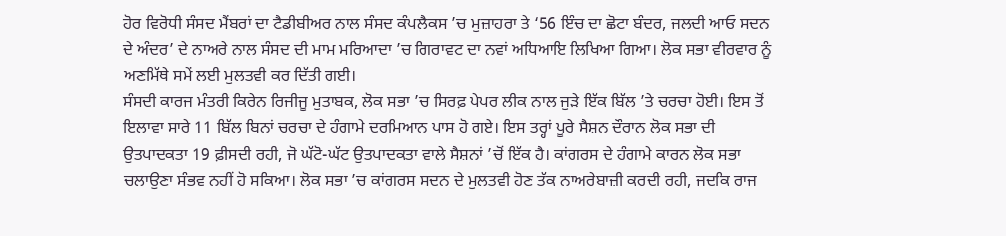ਹੋਰ ਵਿਰੋਧੀ ਸੰਸਦ ਮੈਂਬਰਾਂ ਦਾ ਟੈਡੀਬੀਅਰ ਨਾਲ ਸੰਸਦ ਕੰਪਲੈਕਸ ’ਚ ਮੁਜ਼ਾਹਰਾ ਤੇ ‘56 ਇੰਚ ਦਾ ਛੋਟਾ ਬੰਦਰ, ਜਲਦੀ ਆਓ ਸਦਨ ਦੇ ਅੰਦਰ’ ਦੇ ਨਾਅਰੇ ਨਾਲ ਸੰਸਦ ਦੀ ਮਾਮ ਮਰਿਆਦਾ ’ਚ ਗਿਰਾਵਟ ਦਾ ਨਵਾਂ ਅਧਿਆਇ ਲਿਖਿਆ ਗਿਆ। ਲੋਕ ਸਭਾ ਵੀਰਵਾਰ ਨੂੰ ਅਣਮਿੱਥੇ ਸਮੇਂ ਲਈ ਮੁਲਤਵੀ ਕਰ ਦਿੱਤੀ ਗਈ।
ਸੰਸਦੀ ਕਾਰਜ ਮੰਤਰੀ ਕਿਰੇਨ ਰਿਜੀਜੂ ਮੁਤਾਬਕ, ਲੋਕ ਸਭਾ ’ਚ ਸਿਰਫ਼ ਪੇਪਰ ਲੀਕ ਨਾਲ ਜੁੜੇ ਇੱਕ ਬਿੱਲ ’ਤੇ ਚਰਚਾ ਹੋਈ। ਇਸ ਤੋਂ ਇਲਾਵਾ ਸਾਰੇ 11 ਬਿੱਲ ਬਿਨਾਂ ਚਰਚਾ ਦੇ ਹੰਗਾਮੇ ਦਰਮਿਆਨ ਪਾਸ ਹੋ ਗਏ। ਇਸ ਤਰ੍ਹਾਂ ਪੂਰੇ ਸੈਸ਼ਨ ਦੌਰਾਨ ਲੋਕ ਸਭਾ ਦੀ ਉਤਪਾਦਕਤਾ 19 ਫ਼ੀਸਦੀ ਰਹੀ, ਜੋ ਘੱਟੋ-ਘੱਟ ਉਤਪਾਦਕਤਾ ਵਾਲੇ ਸੈਸ਼ਨਾਂ ’ਚੋਂ ਇੱਕ ਹੈ। ਕਾਂਗਰਸ ਦੇ ਹੰਗਾਮੇ ਕਾਰਨ ਲੋਕ ਸਭਾ ਚਲਾਉਣਾ ਸੰਭਵ ਨਹੀਂ ਹੋ ਸਕਿਆ। ਲੋਕ ਸਭਾ ’ਚ ਕਾਂਗਰਸ ਸਦਨ ਦੇ ਮੁਲਤਵੀ ਹੋਣ ਤੱਕ ਨਾਅਰੇਬਾਜ਼ੀ ਕਰਦੀ ਰਹੀ, ਜਦਕਿ ਰਾਜ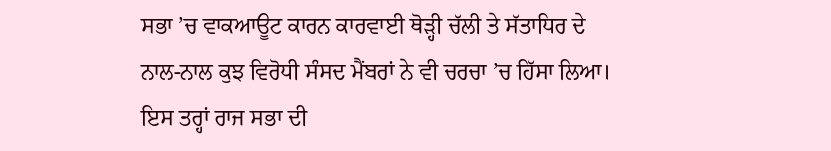ਸਭਾ ’ਚ ਵਾਕਆਊਟ ਕਾਰਨ ਕਾਰਵਾਈ ਥੋੜ੍ਹੀ ਚੱਲੀ ਤੇ ਸੱਤਾਧਿਰ ਦੇ ਨਾਲ-ਨਾਲ ਕੁਝ ਵਿਰੋਧੀ ਸੰਸਦ ਮੈਂਬਰਾਂ ਨੇ ਵੀ ਚਰਚਾ ’ਚ ਹਿੱਸਾ ਲਿਆ। ਇਸ ਤਰ੍ਹਾਂ ਰਾਜ ਸਭਾ ਦੀ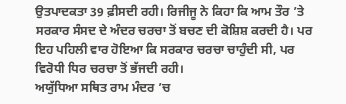ਉਤਪਾਦਕਤਾ 39 ਫ਼ੀਸਦੀ ਰਹੀ। ਰਿਜੀਜੂ ਨੇ ਕਿਹਾ ਕਿ ਆਮ ਤੌਰ ’ਤੇ ਸਰਕਾਰ ਸੰਸਦ ਦੇ ਅੰਦਰ ਚਰਚਾ ਤੋਂ ਬਚਣ ਦੀ ਕੋਸ਼ਿਸ਼ ਕਰਦੀ ਹੈ। ਪਰ ਇਹ ਪਹਿਲੀ ਵਾਰ ਹੋਇਆ ਕਿ ਸਰਕਾਰ ਚਰਚਾ ਚਾਹੁੰਦੀ ਸੀ, ਪਰ ਵਿਰੋਧੀ ਧਿਰ ਚਰਚਾ ਤੋਂ ਭੱਜਦੀ ਰਹੀ।
ਅਯੁੱਧਿਆ ਸਥਿਤ ਰਾਮ ਮੰਦਰ ’ਚ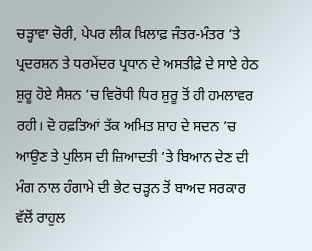ਚੜ੍ਹਾਵਾ ਚੋਰੀ, ਪੇਪਰ ਲੀਕ ਖ਼ਿਲਾਫ਼ ਜੰਤਰ-ਮੰਤਰ ’ਤੇ ਪ੍ਰਦਰਸ਼ਨ ਤੇ ਧਰਮੇਂਦਰ ਪ੍ਰਧਾਨ ਦੇ ਅਸਤੀਫ਼ੇ ਦੇ ਸਾਏ ਹੇਠ ਸ਼ੁਰੂ ਹੋਏ ਸੈਸ਼ਨ ’ਚ ਵਿਰੋਧੀ ਧਿਰ ਸ਼ੁਰੂ ਤੋਂ ਹੀ ਹਮਲਾਵਰ ਰਹੀ। ਦੋ ਹਫ਼ਤਿਆਂ ਤੱਕ ਅਮਿਤ ਸ਼ਾਹ ਦੇ ਸਦਨ ’ਚ ਆਉਣ ਤੇ ਪੁਲਿਸ ਦੀ ਜ਼ਿਆਦਤੀ ’ਤੇ ਬਿਆਨ ਦੇਣ ਦੀ ਮੰਗ ਨਾਲ ਹੰਗਾਮੇ ਦੀ ਭੇਟ ਚੜ੍ਹਨ ਤੋਂ ਬਾਅਦ ਸਰਕਾਰ ਵੱਲੋਂ ਰਾਹੁਲ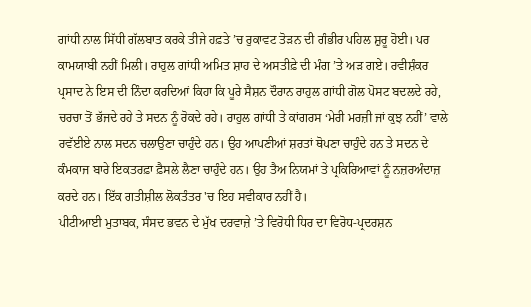ਗਾਂਧੀ ਨਾਲ ਸਿੱਧੀ ਗੱਲਬਾਤ ਕਰਕੇ ਤੀਜੇ ਹਫ਼ਤੇ ’ਚ ਰੁਕਾਵਟ ਤੋੜਨ ਦੀ ਗੰਭੀਰ ਪਹਿਲ ਸ਼ੁਰੂ ਹੋਈ। ਪਰ ਕਾਮਯਾਬੀ ਨਹੀਂ ਮਿਲੀ। ਰਾਹੁਲ ਗਾਂਧੀ ਅਮਿਤ ਸ਼ਾਹ ਦੇ ਅਸਤੀਫ਼ੇ ਦੀ ਮੰਗ ’ਤੇ ਅੜ ਗਏ। ਰਵੀਸ਼ੰਕਰ ਪ੍ਰਸਾਦ ਨੇ ਇਸ ਦੀ ਨਿੰਦਾ ਕਰਦਿਆਂ ਕਿਹਾ ਕਿ ਪੂਰੇ ਸੈਸ਼ਨ ਦੌਰਾਨ ਰਾਹੁਲ ਗਾਂਧੀ ਗੋਲ ਪੋਸਟ ਬਦਲਦੇ ਰਹੇ, ਚਰਚਾ ਤੋਂ ਭੱਜਦੇ ਰਹੇ ਤੇ ਸਦਨ ਨੂੰ ਰੋਕਦੇ ਰਹੇ। ਰਾਹੁਲ ਗਾਂਧੀ ਤੇ ਕਾਂਗਰਸ ‘ਮੇਰੀ ਮਰਜ਼ੀ ਜਾਂ ਕੁਝ ਨਹੀਂ’ ਵਾਲੇ ਰਵੱਈਏ ਨਾਲ ਸਦਨ ਚਲਾਉਣਾ ਚਾਹੁੰਦੇ ਹਨ। ਉਹ ਆਪਣੀਆਂ ਸ਼ਰਤਾਂ ਥੋਪਣਾ ਚਾਹੁੰਦੇ ਹਨ ਤੇ ਸਦਨ ਦੇ ਕੰਮਕਾਜ ਬਾਰੇ ਇਕਤਰਫ਼ਾ ਫ਼ੈਸਲੇ ਲੈਣਾ ਚਾਹੁੰਦੇ ਹਨ। ਉਹ ਤੈਅ ਨਿਯਮਾਂ ਤੇ ਪ੍ਰਕਿਰਿਆਵਾਂ ਨੂੰ ਨਜ਼ਰਅੰਦਾਜ਼ ਕਰਦੇ ਹਨ। ਇੱਕ ਗਤੀਸ਼ੀਲ ਲੋਕਤੰਤਰ 'ਚ ਇਹ ਸਵੀਕਾਰ ਨਹੀਂ ਹੈ।
ਪੀਟੀਆਈ ਮੁਤਾਬਕ, ਸੰਸਦ ਭਵਨ ਦੇ ਮੁੱਖ ਦਰਵਾਜ਼ੇ ’ਤੇ ਵਿਰੋਧੀ ਧਿਰ ਦਾ ਵਿਰੋਧ-ਪ੍ਰਦਰਸ਼ਨ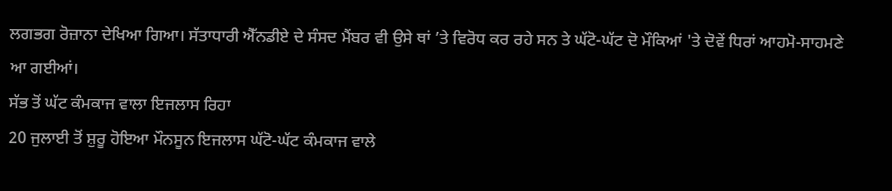ਲਗਭਗ ਰੋਜ਼ਾਨਾ ਦੇਖਿਆ ਗਿਆ। ਸੱਤਾਧਾਰੀ ਐੱਨਡੀਏ ਦੇ ਸੰਸਦ ਮੈਂਬਰ ਵੀ ਉਸੇ ਥਾਂ ’ਤੇ ਵਿਰੋਧ ਕਰ ਰਹੇ ਸਨ ਤੇ ਘੱਟੋ-ਘੱਟ ਦੋ ਮੌਕਿਆਂ 'ਤੇ ਦੋਵੇਂ ਧਿਰਾਂ ਆਹਮੋ-ਸਾਹਮਣੇ ਆ ਗਈਆਂ।
ਸੱਭ ਤੋਂ ਘੱਟ ਕੰਮਕਾਜ ਵਾਲਾ ਇਜਲਾਸ ਰਿਹਾ
20 ਜੁਲਾਈ ਤੋਂ ਸ਼ੁਰੂ ਹੋਇਆ ਮੌਨਸੂਨ ਇਜਲਾਸ ਘੱਟੋ-ਘੱਟ ਕੰਮਕਾਜ ਵਾਲੇ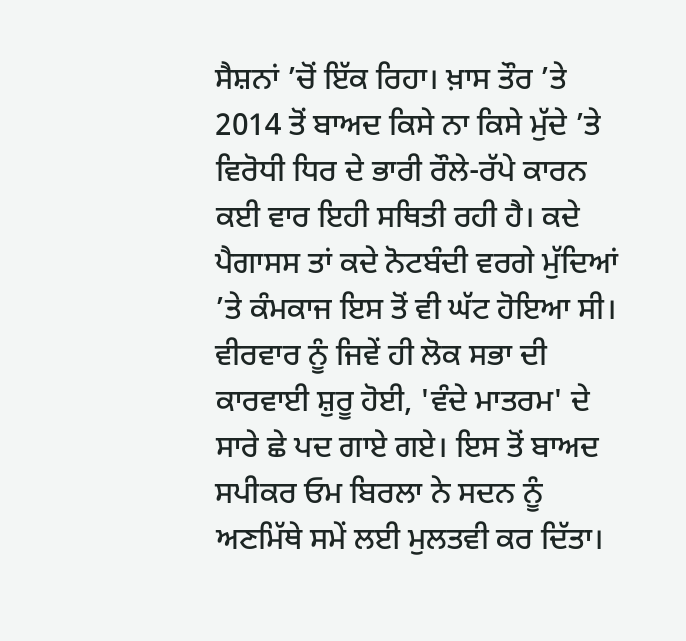ਸੈਸ਼ਨਾਂ ’ਚੋਂ ਇੱਕ ਰਿਹਾ। ਖ਼ਾਸ ਤੌਰ ’ਤੇ 2014 ਤੋਂ ਬਾਅਦ ਕਿਸੇ ਨਾ ਕਿਸੇ ਮੁੱਦੇ ’ਤੇ ਵਿਰੋਧੀ ਧਿਰ ਦੇ ਭਾਰੀ ਰੌਲੇ-ਰੱਪੇ ਕਾਰਨ ਕਈ ਵਾਰ ਇਹੀ ਸਥਿਤੀ ਰਹੀ ਹੈ। ਕਦੇ ਪੈਗਾਸਸ ਤਾਂ ਕਦੇ ਨੋਟਬੰਦੀ ਵਰਗੇ ਮੁੱਦਿਆਂ ’ਤੇ ਕੰਮਕਾਜ ਇਸ ਤੋਂ ਵੀ ਘੱਟ ਹੋਇਆ ਸੀ। ਵੀਰਵਾਰ ਨੂੰ ਜਿਵੇਂ ਹੀ ਲੋਕ ਸਭਾ ਦੀ ਕਾਰਵਾਈ ਸ਼ੁਰੂ ਹੋਈ, 'ਵੰਦੇ ਮਾਤਰਮ' ਦੇ ਸਾਰੇ ਛੇ ਪਦ ਗਾਏ ਗਏ। ਇਸ ਤੋਂ ਬਾਅਦ ਸਪੀਕਰ ਓਮ ਬਿਰਲਾ ਨੇ ਸਦਨ ਨੂੰ ਅਣਮਿੱਥੇ ਸਮੇਂ ਲਈ ਮੁਲਤਵੀ ਕਰ ਦਿੱਤਾ।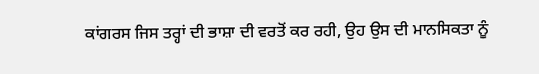ਕਾਂਗਰਸ ਜਿਸ ਤਰ੍ਹਾਂ ਦੀ ਭਾਸ਼ਾ ਦੀ ਵਰਤੋਂ ਕਰ ਰਹੀ, ਉਹ ਉਸ ਦੀ ਮਾਨਸਿਕਤਾ ਨੂੰ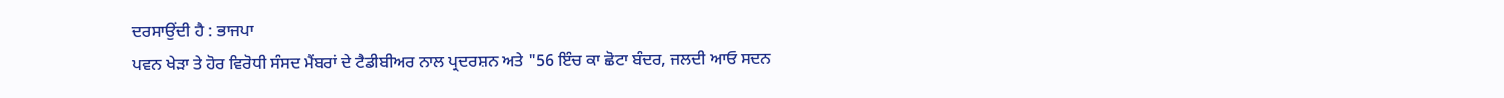ਦਰਸਾਉਂਦੀ ਹੈ : ਭਾਜਪਾ
ਪਵਨ ਖੇੜਾ ਤੇ ਹੋਰ ਵਿਰੋਧੀ ਸੰਸਦ ਮੈਂਬਰਾਂ ਦੇ ਟੈਡੀਬੀਅਰ ਨਾਲ ਪ੍ਰਦਰਸ਼ਨ ਅਤੇ "56 ਇੰਚ ਕਾ ਛੋਟਾ ਬੰਦਰ, ਜਲਦੀ ਆਓ ਸਦਨ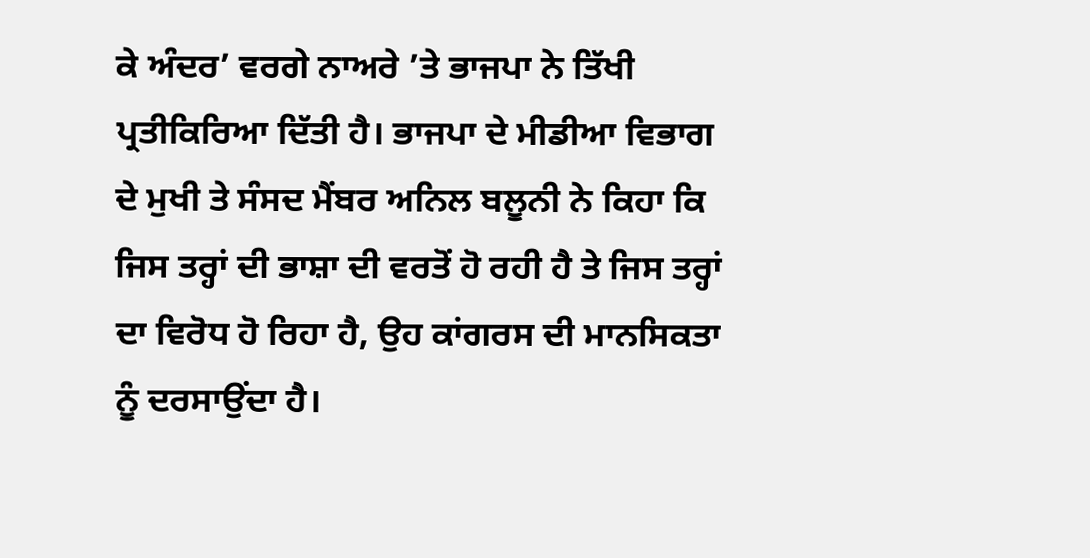ਕੇ ਅੰਦਰ’ ਵਰਗੇ ਨਾਅਰੇ ’ਤੇ ਭਾਜਪਾ ਨੇ ਤਿੱਖੀ ਪ੍ਰਤੀਕਿਰਿਆ ਦਿੱਤੀ ਹੈ। ਭਾਜਪਾ ਦੇ ਮੀਡੀਆ ਵਿਭਾਗ ਦੇ ਮੁਖੀ ਤੇ ਸੰਸਦ ਮੈਂਬਰ ਅਨਿਲ ਬਲੂਨੀ ਨੇ ਕਿਹਾ ਕਿ ਜਿਸ ਤਰ੍ਹਾਂ ਦੀ ਭਾਸ਼ਾ ਦੀ ਵਰਤੋਂ ਹੋ ਰਹੀ ਹੈ ਤੇ ਜਿਸ ਤਰ੍ਹਾਂ ਦਾ ਵਿਰੋਧ ਹੋ ਰਿਹਾ ਹੈ, ਉਹ ਕਾਂਗਰਸ ਦੀ ਮਾਨਸਿਕਤਾ ਨੂੰ ਦਰਸਾਉਂਦਾ ਹੈ।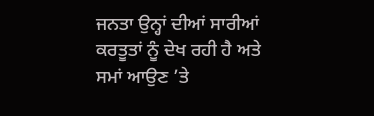ਜਨਤਾ ਉਨ੍ਹਾਂ ਦੀਆਂ ਸਾਰੀਆਂ ਕਰਤੂਤਾਂ ਨੂੰ ਦੇਖ ਰਹੀ ਹੈ ਅਤੇ ਸਮਾਂ ਆਉਣ ’ਤੇ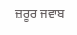ਜ਼ਰੂਰ ਜਵਾਬ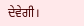ਦੇਵੇਗੀ।